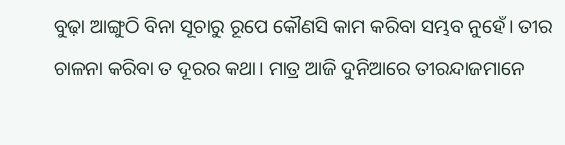ବୁଢ଼ା ଆଙ୍ଗୁଠି ବିନା ସୂଚାରୁ ରୂପେ କୌଣସି କାମ କରିବା ସମ୍ଭବ ନୁହେଁ। ତୀର ଚାଳନା କରିବା ତ ଦୂରର କଥା। ମାତ୍ର ଆଜି ଦୁନିଆରେ ତୀରନ୍ଦାଜମାନେ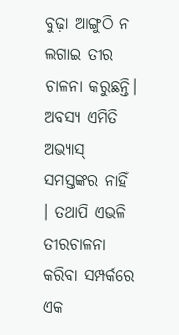ବୁଢ଼ା ଆଙ୍ଗୁଠି ନ ଲଗାଇ ତୀର ଚାଳନା କରୁଛନ୍ତି। ଅବସ୍ୟ ଏମିତି ଅଭ୍ୟାସ୍ ସମସ୍ତଙ୍କର ନାହିଁ । ତଥାପି ଏଭଳି ତୀରଚାଳନା କରିବା ସମ୍ପର୍କରେ ଏକ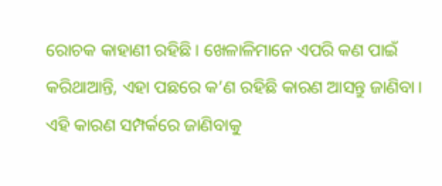ରୋଚକ କାହାଣୀ ରହିଛି। ଖେଳାଳିମାନେ ଏପରି କଣ ପାଇଁ କରିଥାଆନ୍ତି, ଏହା ପଛରେ କ’ଣ ରହିଛି କାରଣ ଆସନ୍ତୁ ଜାଣିବା।
ଏହି କାରଣ ସମ୍ପର୍କରେ ଜାଣିବାକୁ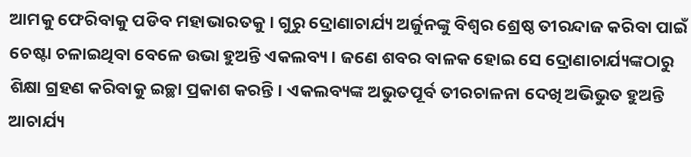ଆମକୁ ଫେରିବାକୁ ପଡିବ ମହାଭାରତକୁ। ଗୁରୁ ଦ୍ରୋଣାଚାର୍ଯ୍ୟ ଅର୍ଜୁନଙ୍କୁ ବିଶ୍ୱର ଶ୍ରେଷ୍ଠ ତୀରନ୍ଦାଜ କରିବା ପାଇଁ ଚେଷ୍ଟା ଚଳାଇଥିବା ବେଳେ ଉଭା ହୁଅନ୍ତି ଏକଲବ୍ୟ। ଜଣେ ଶବର ବାଳକ ହୋଇ ସେ ଦ୍ରୋଣାଚାର୍ଯ୍ୟଙ୍କଠାରୁ ଶିକ୍ଷା ଗ୍ରହଣ କରିବାକୁ ଇଚ୍ଛା ପ୍ରକାଶ କରନ୍ତି। ଏକଲବ୍ୟଙ୍କ ଅଭୁତପୂର୍ବ ତୀରଚାଳନା ଦେଖି ଅଭିଭୁତ ହୁଅନ୍ତି ଆଚାର୍ଯ୍ୟ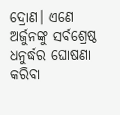ଦ୍ରୋଣ। ଏଣେ ଅର୍ଜୁନଙ୍କୁ ସର୍ବଶ୍ରେଷ୍ଠ ଧନୁର୍ଦ୍ଧର ଘୋଷଣା କରିବା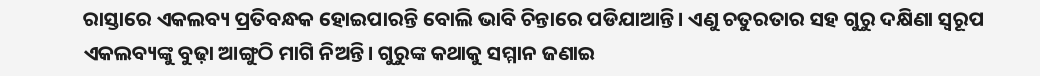ରାସ୍ତାରେ ଏକଲବ୍ୟ ପ୍ରତିବନ୍ଧକ ହୋଇପାରନ୍ତି ବୋଲି ଭାବି ଚିନ୍ତାରେ ପଡିଯାଆନ୍ତି। ଏଣୁ ଚତୁରତାର ସହ ଗୁରୁ ଦକ୍ଷିଣା ସ୍ୱରୂପ ଏକଲବ୍ୟଙ୍କୁ ବୁଢ଼ା ଆଙ୍ଗୁଠି ମାଗି ନିଅନ୍ତି। ଗୁରୁଙ୍କ କଥାକୁ ସମ୍ମାନ ଜଣାଇ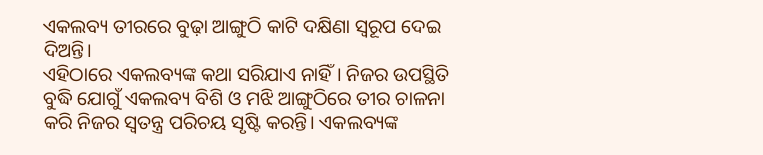ଏକଲବ୍ୟ ତୀରରେ ବୁଢ଼ା ଆଙ୍ଗୁଠି କାଟି ଦକ୍ଷିଣା ସ୍ୱରୂପ ଦେଇ ଦିଅନ୍ତି।
ଏହିଠାରେ ଏକଲବ୍ୟଙ୍କ କଥା ସରିଯାଏ ନାହିଁ । ନିଜର ଉପସ୍ଥିତି ବୁଦ୍ଧି ଯୋଗୁଁ ଏକଲବ୍ୟ ବିଶି ଓ ମଝି ଆଙ୍ଗୁଠିରେ ତୀର ଚାଳନା କରି ନିଜର ସ୍ୱତନ୍ତ୍ର ପରିଚୟ ସୃଷ୍ଟି କରନ୍ତି। ଏକଲବ୍ୟଙ୍କ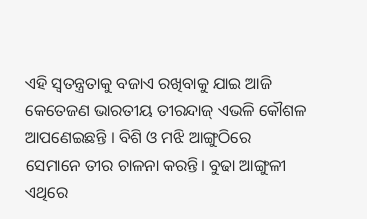ଏହି ସ୍ୱତନ୍ତ୍ରତାକୁ ବଜାଏ ରଖିବାକୁ ଯାଇ ଆଜି କେତେଜଣ ଭାରତୀୟ ତୀରନ୍ଦାଜ୍ ଏଭଳି କୌଶଳ ଆପଣେଇଛନ୍ତି । ବିଶି ଓ ମଝି ଆଙ୍ଗୁଠିରେ ସେମାନେ ତୀର ଚାଳନା କରନ୍ତି। ବୁଢା ଆଙ୍ଗୁଳୀ ଏଥିରେ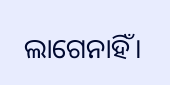ଲାଗେନାହିଁ।